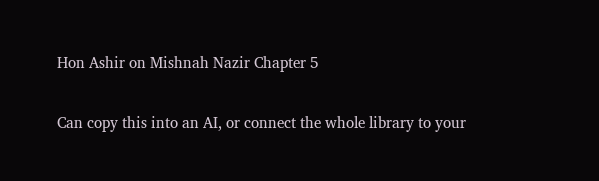Hon Ashir on Mishnah Nazir Chapter 5

Can copy this into an AI, or connect the whole library to your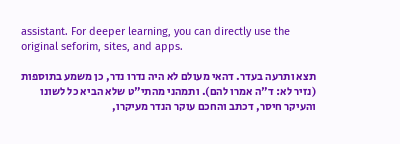assistant. For deeper learning, you can directly use the original seforim, sites, and apps.

תצא ותרעה בעדר. דהאי מעולם לא היה נדרו נדר, כן משמע בתוספות (נזיר לא: ד"ה אמרו להם). ותמהני מהתי"ט שלא הביא כל לשונו והעיקר חיסר, דכתב והחכם עוקר הנדר מעיקרו,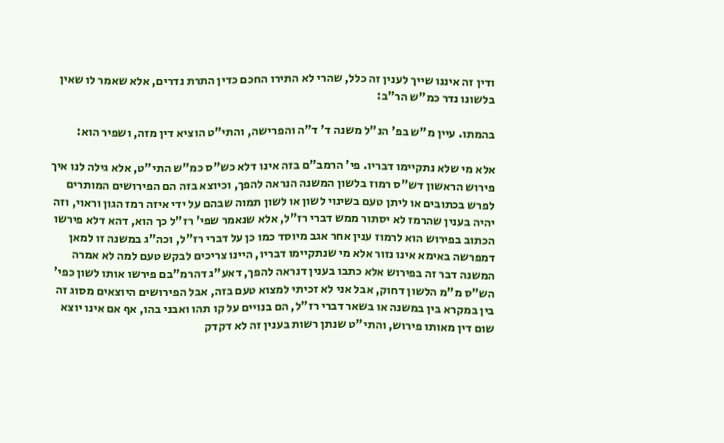ודין זה איננו שייך לענין זה כלל, שהרי לא התירו החכם כדין התרת נדרים, אלא שאמר לו שאין בלשונו נדר כמ"ש הר"ב:

בהמתו. עיין מ"ש בפ' הנ"ל משנה ד' ד"ה והפרישה, והתי"ט הוציא דין מזה, ושפיר הוא:

אלא מי שלא נתקיימו דבריו. פי' הרמב"ם בזה אינו דלא כש"ס כמ"ש התי"ט, אלא גילה לנו איך פירוש הראשון דש"ס רמוז בלשון המשנה הנראה להפך, וכיוצא בזה הם הפירושים המותרים לפרש בכתובים או ליתן טעם בשינוי לשון או לשון תמוה שבהם על ידי איזה רמז הגון וראוי, וזה יהיה בענין שהרמז לא יסתור ממש דברי רז"ל, אלא שנאמר שפי' רז"ל כך הוא, דהא דלא פירשו הכתוב בפירוש הוא לרמוז ענין אחר אגב מיוסד כמו כן על דברי רז"ל, וכה"ג במשנה זו למאן דמפרשה באימא אינו נזור אלא מי שנתקיימו דבריו, היינו צריכים לבקש טעם למה לא אמרה המשנה דבר זה בפירוש אלא כתבו בענין דנראה להפך, דאע"ג דהרמ"בם פירשו אותו לשון כפי' הש"ס מ"מ הלשון דחוק, אבל אני לא זכיתי למצוא טעם בזה, אבל הפירושים היוצאים מסוג זה בין במקרא בין במשנה או בשאר דברי רז"ל, הם בנויים על קו תהו ואבני בהו, אף אם אינו יוצא שום דין מאותו פירוש, והתי"ט שנתן רשות בענין זה לא דקדק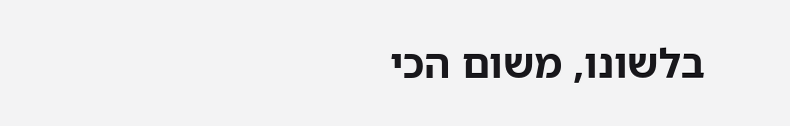בלשונו, משום הכי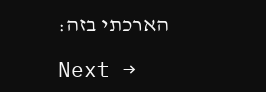הארכתי בזה:

Next →